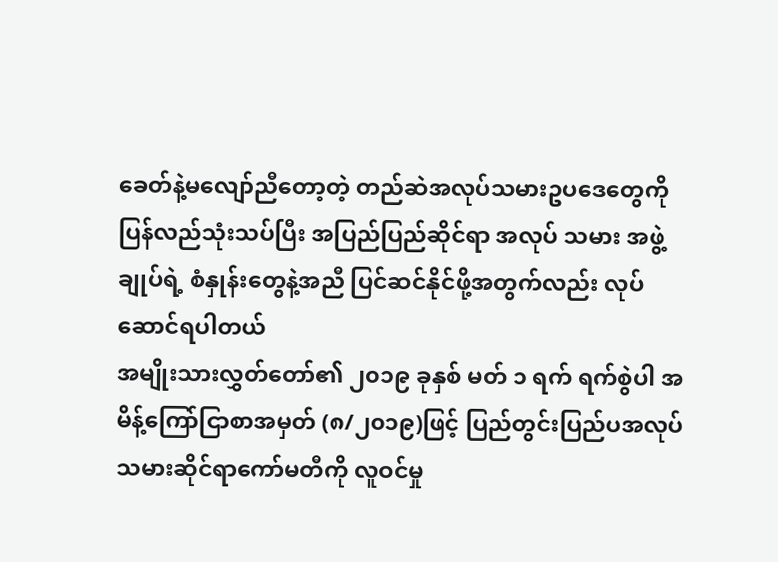ခေတ်နဲ့မလျော်ညီတော့တဲ့ တည်ဆဲအလုပ်သမားဥပဒေတွေကို ပြန်လည်သုံးသပ်ပြီး အပြည်ပြည်ဆိုင်ရာ အလုပ် သမား အဖွဲ့ချုပ်ရဲ့ စံနှုန်းတွေနဲ့အညီ ပြင်ဆင်နိုင်ဖို့အတွက်လည်း လုပ်ဆောင်ရပါတယ်
အမျိုးသားလွှတ်တော်၏ ၂၀၁၉ ခုနှစ် မတ် ၁ ရက် ရက်စွဲပါ အမိန့်ကြော်ငြာစာအမှတ် (၈/၂၀၁၉)ဖြင့် ပြည်တွင်းပြည်ပအလုပ်သမားဆိုင်ရာကော်မတီကို လူဝင်မှု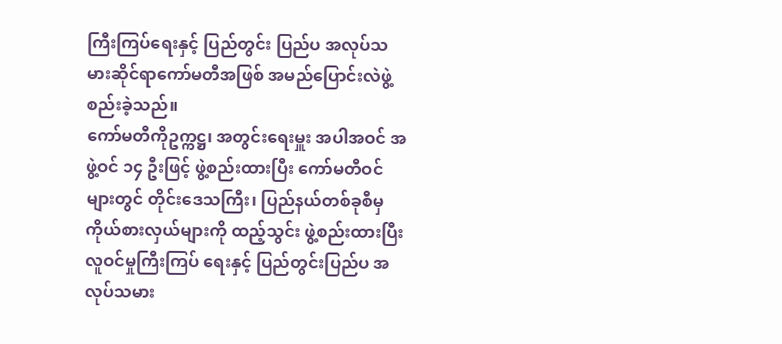ကြီးကြပ်ရေးနှင့် ပြည်တွင်း ပြည်ပ အလုပ်သမားဆိုင်ရာကော်မတီအဖြစ် အမည်ပြောင်းလဲဖွဲ့စည်းခဲ့သည်။
ကော်မတီကိုဥက္ကဋ္ဌ၊ အတွင်းရေးမှူး အပါအဝင် အဖွဲ့ဝင် ၁၄ ဦးဖြင့် ဖွဲ့စည်းထားပြီး ကော်မတီဝင်များတွင် တိုင်းဒေသကြီး၊ ပြည်နယ်တစ်ခုစီမှ ကိုယ်စားလှယ်များကို ထည့်သွင်း ဖွဲ့စည်းထားပြီး လူဝင်မှုကြီးကြပ် ရေးနှင့် ပြည်တွင်းပြည်ပ အလုပ်သမား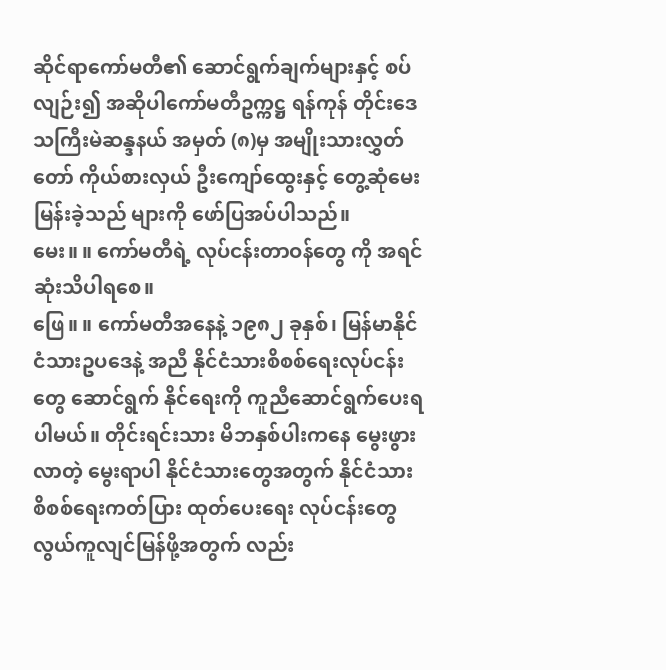ဆိုင်ရာကော်မတီ၏ ဆောင်ရွက်ချက်များနှင့် စပ်လျဉ်း၍ အဆိုပါကော်မတီဥက္ကဋ္ဌ ရန်ကုန် တိုင်းဒေသကြီးမဲဆန္ဒနယ် အမှတ် (၈)မှ အမျိုးသားလွှတ်တော် ကိုယ်စားလှယ် ဦးကျော်ထွေးနှင့် တွေ့ဆုံမေးမြန်းခဲ့သည် များကို ဖော်ပြအပ်ပါသည်။
မေး။ ။ ကော်မတီရဲ့ လုပ်ငန်းတာဝန်တွေ ကို အရင်ဆုံးသိပါရစေ။
ဖြေ။ ။ ကော်မတီအနေနဲ့ ၁၉၈၂ ခုနှစ်၊ မြန်မာနိုင်ငံသားဥပဒေနဲ့ အညီ နိုင်ငံသားစိစစ်ရေးလုပ်ငန်းတွေ ဆောင်ရွက် နိုင်ရေးကို ကူညီဆောင်ရွက်ပေးရပါမယ်။ တိုင်းရင်းသား မိဘနှစ်ပါးကနေ မွေးဖွား လာတဲ့ မွေးရာပါ နိုင်ငံသားတွေအတွက် နိုင်ငံသားစိစစ်ရေးကတ်ပြား ထုတ်ပေးရေး လုပ်ငန်းတွေ လွယ်ကူလျင်မြန်ဖို့အတွက် လည်း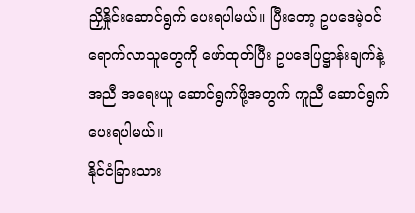ညှိနှိုင်းဆောင်ရွက် ပေးရပါမယ်။ ပြီးတော့ ဥပဒေမဲ့ဝင်ရောက်လာသူတွေကို ဖော်ထုတ်ပြီး ဥပဒေပြဋ္ဌာန်းချက်နဲ့ အညီ အရေးယူ ဆောင်ရွက်ဖို့အတွက် ကူညီ ဆောင်ရွက်ပေးရပါမယ်။
နိုင်ငံခြားသား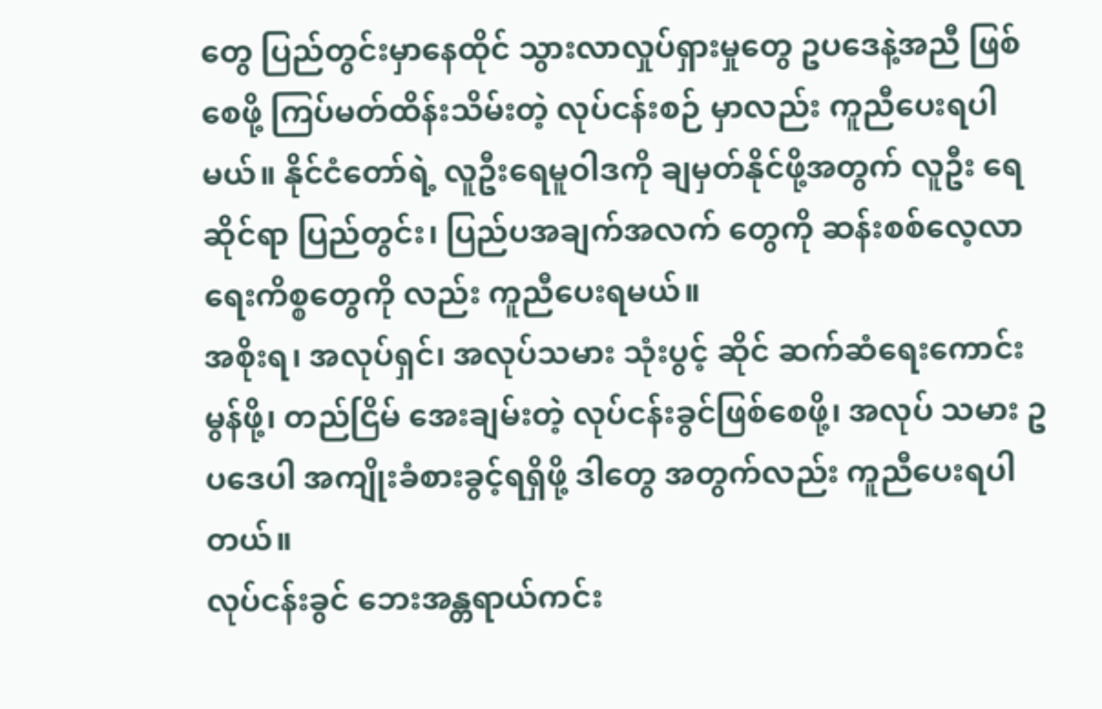တွေ ပြည်တွင်းမှာနေထိုင် သွားလာလှုပ်ရှားမှုတွေ ဥပဒေနဲ့အညီ ဖြစ်စေဖို့ ကြပ်မတ်ထိန်းသိမ်းတဲ့ လုပ်ငန်းစဉ် မှာလည်း ကူညီပေးရပါမယ်။ နိုင်ငံတော်ရဲ့ လူဦးရေမူဝါဒကို ချမှတ်နိုင်ဖို့အတွက် လူဦး ရေဆိုင်ရာ ပြည်တွင်း၊ ပြည်ပအချက်အလက် တွေကို ဆန်းစစ်လေ့လာရေးကိစ္စတွေကို လည်း ကူညီပေးရမယ်။
အစိုးရ၊ အလုပ်ရှင်၊ အလုပ်သမား သုံးပွင့် ဆိုင် ဆက်ဆံရေးကောင်းမွန်ဖို့၊ တည်ငြိမ် အေးချမ်းတဲ့ လုပ်ငန်းခွင်ဖြစ်စေဖို့၊ အလုပ် သမား ဥပဒေပါ အကျိုးခံစားခွင့်ရရှိဖို့ ဒါတွေ အတွက်လည်း ကူညီပေးရပါတယ်။
လုပ်ငန်းခွင် ဘေးအန္တရာယ်ကင်း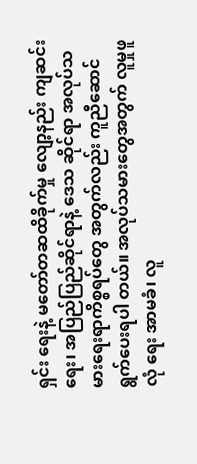ရှင်း ရေးနဲ့ မတော်တဆထိခိုက်မှု လျော့နည်း ကျဆင်းရေး၊ အပြည်ပြည်ဆိုင်ရာနဲ့ ဒေသ ဆိုင်ရာ အလုပ်သမားရေးရာကိစ္စရပ်တွေ အတွက်လည်း ကူညီဆောင်ရွက်ပေးရပါ တယ်။ အလုပ်သမားတွေအတွက် လူမှုဖူလုံ ရေး အာမခံ၊ လူ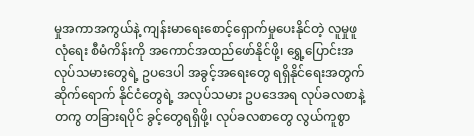မှုအကာအကွယ်နဲ့ ကျန်းမာရေးစောင့်ရှောက်မှုပေးနိုင်တဲ့ လူမှုဖူလုံရေး စီမံကိန်းကို အကောင်အထည်ဖော်နိုင်ဖို့၊ ရွှေ့ပြောင်းအလုပ်သမားတွေရဲ့ ဥပဒေပါ အခွင့်အရေးတွေ ရရှိနိုင်ရေးအတွက် ဆိုက်ရောက် နိုင်ငံတွေရဲ့ အလုပ်သမား ဥပဒေအရ လုပ်ခလစာနဲ့တကွ တခြားရပိုင် ခွင့်တွေရရှိဖို့၊ လုပ်ခလစာတွေ လွယ်ကူစွာ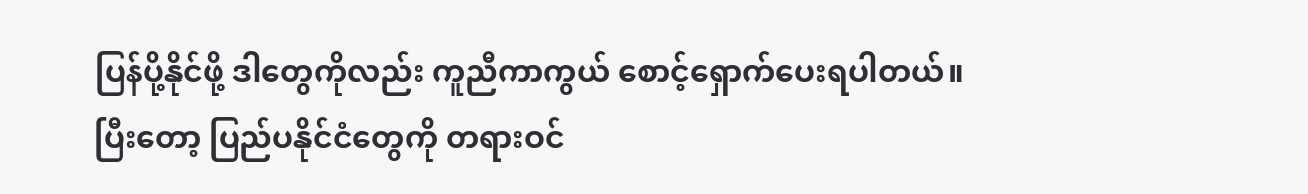ပြန်ပို့နိုင်ဖို့ ဒါတွေကိုလည်း ကူညီကာကွယ် စောင့်ရှောက်ပေးရပါတယ်။
ပြီးတော့ ပြည်ပနိုင်ငံတွေကို တရားဝင်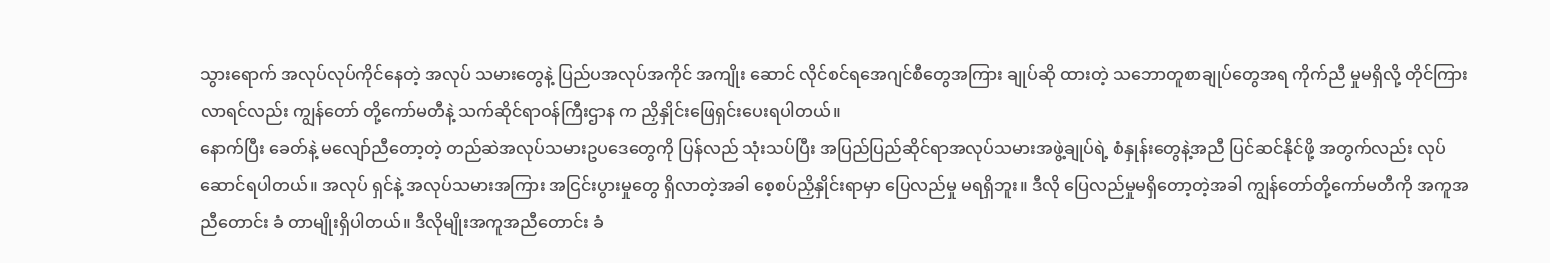သွားရောက် အလုပ်လုပ်ကိုင်နေတဲ့ အလုပ် သမားတွေနဲ့ ပြည်ပအလုပ်အကိုင် အကျိုး ဆောင် လိုင်စင်ရအေဂျင်စီတွေအကြား ချုပ်ဆို ထားတဲ့ သဘောတူစာချုပ်တွေအရ ကိုက်ညီ မှုမရှိလို့ တိုင်ကြားလာရင်လည်း ကျွန်တော် တို့ကော်မတီနဲ့ သက်ဆိုင်ရာဝန်ကြီးဌာန က ညှိနှိုင်းဖြေရှင်းပေးရပါတယ်။
နောက်ပြီး ခေတ်နဲ့ မလျော်ညီတော့တဲ့ တည်ဆဲအလုပ်သမားဥပဒေတွေကို ပြန်လည် သုံးသပ်ပြီး အပြည်ပြည်ဆိုင်ရာအလုပ်သမားအဖွဲ့ချုပ်ရဲ့ စံနှုန်းတွေနဲ့အညီ ပြင်ဆင်နိုင်ဖို့ အတွက်လည်း လုပ်ဆောင်ရပါတယ်။ အလုပ် ရှင်နဲ့ အလုပ်သမားအကြား အငြင်းပွားမှုတွေ ရှိလာတဲ့အခါ စေ့စပ်ညှိနှိုင်းရာမှာ ပြေလည်မှု မရရှိဘူး။ ဒီလို ပြေလည်မှုမရှိတော့တဲ့အခါ ကျွန်တော်တို့ကော်မတီကို အကူအညီတောင်း ခံ တာမျိုးရှိပါတယ်။ ဒီလိုမျိုးအကူအညီတောင်း ခံ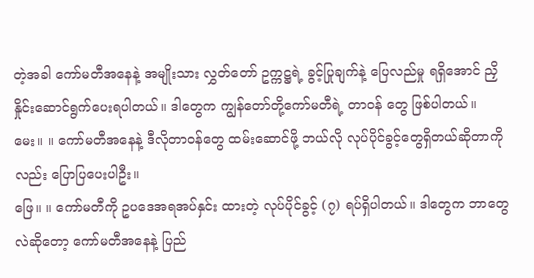တဲ့အခါ ကော်မတီအနေနဲ့ အမျိုးသား လွှတ်တော် ဥက္ကဋ္ဌရဲ့ ခွင့်ပြုချက်နဲ့ ပြေလည်မှု ရရှိအောင် ညှိနှိုင်းဆောင်ရွက်ပေးရပါတယ်။ ဒါတွေက ကျွန်တော်တို့ကော်မတီရဲ့ တာဝန် တွေ ဖြစ်ပါတယ်။
မေး။ ။ ကော်မတီအနေနဲ့ ဒီလိုတာဝန်တွေ ထမ်းဆောင်ဖို့ ဘယ်လို လုပ်ပိုင်ခွင့်တွေရှိတယ်ဆိုတာကိုလည်း ပြောပြပေးပါဦး။
ဖြေ။ ။ ကော်မတီကို ဥပဒေအရအပ်နှင်း ထားတဲ့ လုပ်ပိုင်ခွင့် (၇) ရပ်ရှိပါတယ်။ ဒါတွေက ဘာတွေလဲဆိုတော့ ကော်မတီအနေနဲ့ ပြည်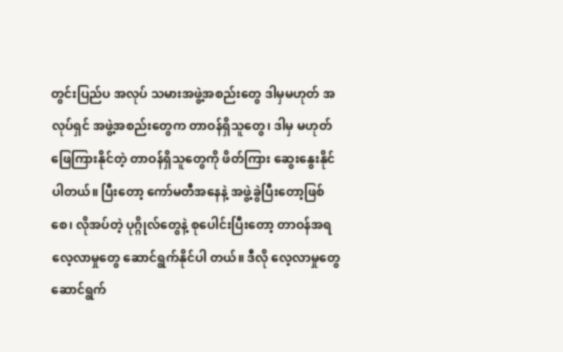တွင်းပြည်ပ အလုပ် သမားအဖွဲ့အစည်းတွေ ဒါမှမဟုတ် အလုပ်ရှင် အဖွဲ့အစည်းတွေက တာဝန်ရှိသူတွေ၊ ဒါမှ မဟုတ် ဖြေကြားနိုင်တဲ့ တာဝန်ရှိသူတွေကို ဖိတ်ကြား ဆွေးနွေးနိုင်ပါတယ်။ ပြီးတော့ ကော်မတီအနေနဲ့ အဖွဲ့ခွဲပြီးတော့ဖြစ်စေ၊ လိုအပ်တဲ့ ပုဂ္ဂိုလ်တွေနဲ့ စုပေါင်းပြီးတော့ တာဝန်အရ လေ့လာမှုတွေ ဆောင်ရွက်နိုင်ပါ တယ်။ ဒီလို လေ့လာမှုတွေဆောင်ရွက်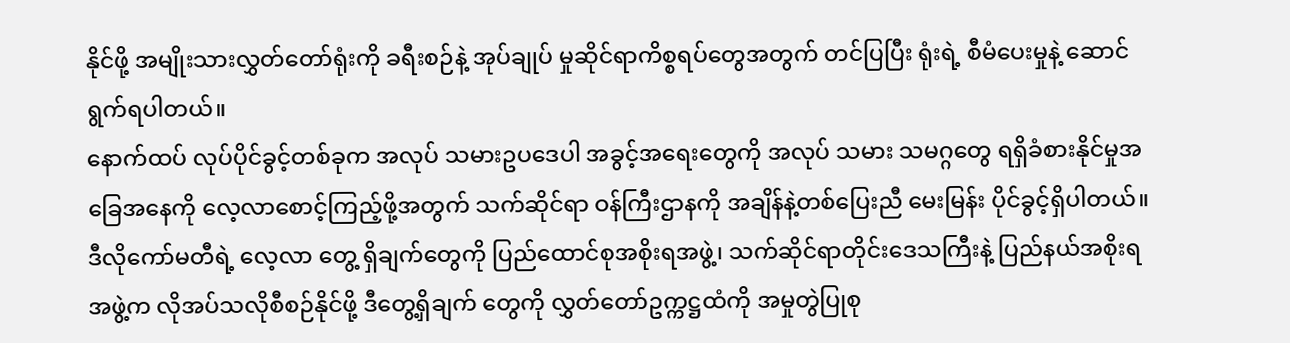နိုင်ဖို့ အမျိုးသားလွှတ်တော်ရုံးကို ခရီးစဉ်နဲ့ အုပ်ချုပ် မှုဆိုင်ရာကိစ္စရပ်တွေအတွက် တင်ပြပြီး ရုံးရဲ့ စီမံပေးမှုနဲ့ ဆောင်ရွက်ရပါတယ်။
နောက်ထပ် လုပ်ပိုင်ခွင့်တစ်ခုက အလုပ် သမားဥပဒေပါ အခွင့်အရေးတွေကို အလုပ် သမား သမဂ္ဂတွေ ရရှိခံစားနိုင်မှုအခြေအနေကို လေ့လာစောင့်ကြည့်ဖို့အတွက် သက်ဆိုင်ရာ ဝန်ကြီးဌာနကို အချိန်နဲ့တစ်ပြေးညီ မေးမြန်း ပိုင်ခွင့်ရှိပါတယ်။ ဒီလိုကော်မတီရဲ့ လေ့လာ တွေ့ ရှိချက်တွေကို ပြည်ထောင်စုအစိုးရအဖွဲ့၊ သက်ဆိုင်ရာတိုင်းဒေသကြီးနဲ့ ပြည်နယ်အစိုးရ အဖွဲ့က လိုအပ်သလိုစီစဉ်နိုင်ဖို့ ဒီတွေ့ရှိချက် တွေကို လွှတ်တော်ဥက္ကဋ္ဌထံကို အမှုတွဲပြုစု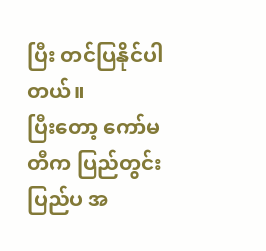ပြီး တင်ပြနိုင်ပါတယ်။
ပြီးတော့ ကော်မတီက ပြည်တွင်း ပြည်ပ အ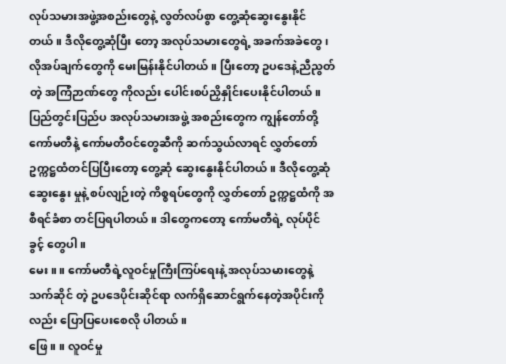လုပ်သမားအဖွဲ့အစည်းတွေနဲ့ လွတ်လပ်စွာ တွေ့ဆုံဆွေးနွေးနိုင်တယ်။ ဒီလိုတွေ့ဆုံပြီး တော့ အလုပ်သမားတွေရဲ့ အခက်အခဲတွေ၊ လိုအပ်ချက်တွေကို မေးမြန်းနိုင်ပါတယ်။ ပြီးတော့ ဥပဒေနဲ့ညီညွတ်တဲ့ အကြံဉာဏ်တွေ ကိုလည်း ပေါင်းစပ်ညှိနှိုင်းပေးနိုင်ပါတယ်။
ပြည်တွင်းပြည်ပ အလုပ်သမားအဖွဲ့ အစည်းတွေက ကျွန်တော်တို့ကော်မတီနဲ့ ကော်မတီဝင်တွေဆီကို ဆက်သွယ်လာရင် လွှတ်တော် ဥက္ကဋ္ဌထံတင်ပြပြီးတော့ တွေ့ဆုံ ဆွေးနွေးနိုင်ပါတယ်။ ဒီလိုတွေ့ဆုံဆွေးနွေး မှုနဲ့ စပ်လျဉ်းတဲ့ ကိစ္စရပ်တွေကို လွှတ်တော် ဥက္ကဋ္ဌထံကို အစီရင်ခံစာ တင်ပြရပါတယ်။ ဒါတွေကတော့ ကော်မတီရဲ့ လုပ်ပိုင်ခွင့် တွေပါ။
မေး။ ။ ကော်မတီရဲ့လူဝင်မှုကြီးကြပ်ရေးနဲ့ အလုပ်သမားတွေနဲ့ သက်ဆိုင် တဲ့ ဥပဒေပိုင်းဆိုင်ရာ လက်ရှိဆောင်ရွက်နေတဲ့အပိုင်းကိုလည်း ပြောပြပေးစေလို ပါတယ်။
ဖြေ။ ။ လူဝင်မှု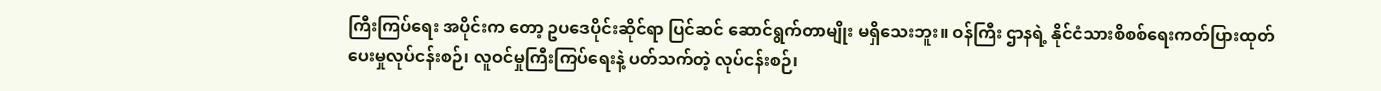ကြီးကြပ်ရေး အပိုင်းက တော့ ဥပဒေပိုင်းဆိုင်ရာ ပြင်ဆင် ဆောင်ရွက်တာမျိုး မရှိသေးဘူး။ ဝန်ကြီး ဌာနရဲ့ နိုင်ငံသားစိစစ်ရေးကတ်ပြားထုတ် ပေးမှုလုပ်ငန်းစဉ်၊ လူဝင်မှုကြီးကြပ်ရေးနဲ့ ပတ်သက်တဲ့ လုပ်ငန်းစဉ်၊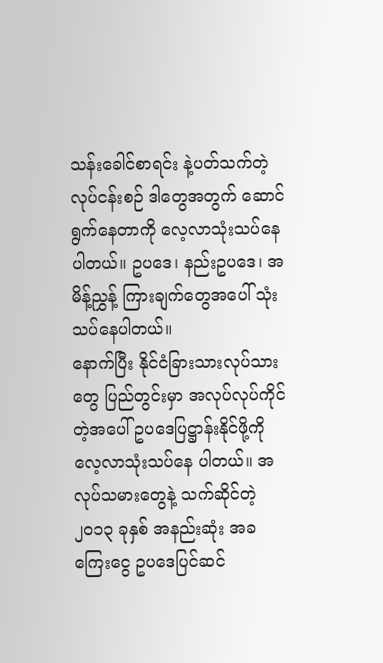သန်းခေါင်စာရင်း နဲ့ပတ်သက်တဲ့လုပ်ငန်းစဉ် ဒါတွေအတွက် ဆောင်ရွက်နေတာကို လေ့လာသုံးသပ်နေ ပါတယ်။ ဥပဒေ၊ နည်းဥပဒေ၊ အမိန့်ညွှန့် ကြားချက်တွေအပေါ် သုံးသပ်နေပါတယ်။
နောက်ပြီး နိုင်ငံခြားသားလုပ်သားတွေ ပြည်တွင်းမှာ အလုပ်လုပ်ကိုင်တဲ့အပေါ် ဥပဒေပြဋ္ဌာန်းနိုင်ဖို့ကို လေ့လာသုံးသပ်နေ ပါတယ်။ အလုပ်သမားတွေနဲ့ သက်ဆိုင်တဲ့ ၂၀၁၃ ခုနှစ် အနည်းဆုံး အခကြေးငွေ ဥပဒေပြင်ဆင်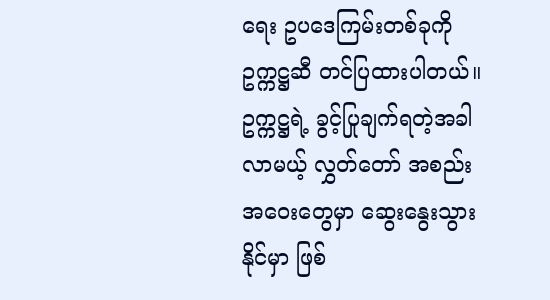ရေး ဥပဒေကြမ်းတစ်ခုကို ဥက္ကဋ္ဌဆီ တင်ပြထားပါတယ်။ ဥက္ကဋ္ဌရဲ့ ခွင့်ပြုချက်ရတဲ့အခါ လာမယ့် လွှတ်တော် အစည်းအဝေးတွေမှာ ဆွေးနွေးသွားနိုင်မှာ ဖြစ်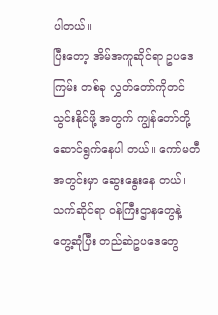ပါတယ်။
ပြီးတော့ အိမ်အကူဆိုင်ရာ ဥပဒေကြမ်း တစ်ခု လွှတ်တော်ကိုတင်သွင်းနိုင်ဖို့ အတွက် ကျွန်တော်တို့ ဆောင်ရွက်နေပါ တယ်။ ကော်မတီအတွင်းမှာ ဆွေးနွေးနေ တယ်၊ သက်ဆိုင်ရာ ဝန်ကြီးဌာနတွေနဲ့ တွေ့ဆုံပြီး တည်ဆဲဥပဒေတွေ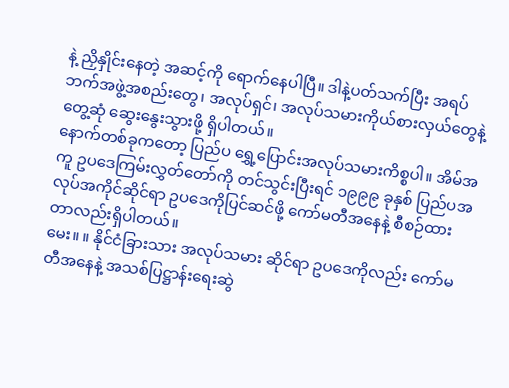နဲ့ ညှိနှိုင်းနေတဲ့ အဆင့်ကို ရောက်နေပါပြီ။ ဒါနဲ့ပတ်သက်ပြီး အရပ်ဘက်အဖွဲ့အစည်းတွေ၊ အလုပ်ရှင်၊ အလုပ်သမားကိုယ်စားလှယ်တွေနဲ့ တွေ့ဆုံ ဆွေးနွေးသွားဖို့ ရှိပါတယ်။
နောက်တစ်ခုကတော့ ပြည်ပ ရွှေ့ပြောင်းအလုပ်သမားကိစ္စပါ။ အိမ်အကူ ဥပဒေကြမ်းလွှတ်တော်ကို တင်သွင်းပြီးရင် ၁၉၉၉ ခုနှစ် ပြည်ပအလုပ်အကိုင်ဆိုင်ရာ ဥပဒေကိုပြင်ဆင်ဖို့ ကော်မတီအနေနဲ့ စီစဉ်ထားတာလည်းရှိပါတယ်။
မေး။ ။ နိုင်ငံခြားသား အလုပ်သမား ဆိုင်ရာ ဥပဒေကိုလည်း ကော်မတီအနေနဲ့ အသစ်ပြဋ္ဌာန်းရေးဆွဲ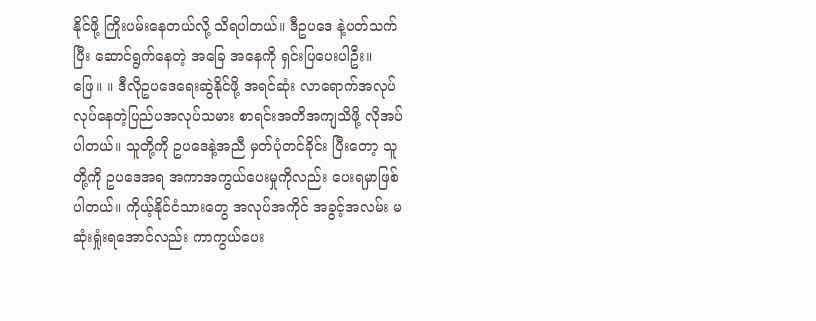နိုင်ဖို့ ကြိုးပမ်းနေတယ်လို့ သိရပါတယ်။ ဒီဥပဒေ နဲ့ပတ်သက်ပြီး ဆောင်ရွက်နေတဲ့ အခြေ အနေကို ရှင်းပြပေးပါဦး။
ဖြေ။ ။ ဒီလိုဥပဒေရေးဆွဲနိုင်ဖို့ အရင်ဆုံး လာရောက်အလုပ်လုပ်နေတဲ့ပြည်ပအလုပ်သမား စာရင်းအတိအကျသိဖို့ လိုအပ်ပါတယ်။ သူတို့ကို ဥပဒေနဲ့အညီ မှတ်ပုံတင်ခိုင်း ပြီးတော့ သူတို့ကို ဥပဒေအရ အကာအကွယ်ပေးမှုကိုလည်း ပေးရမှာဖြစ် ပါတယ်။ ကိုယ့်နိုင်ငံသားတွေ အလုပ်အကိုင် အခွင့်အလမ်း မဆုံးရှုံးရအောင်လည်း ကာကွယ်ပေး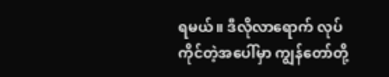ရမယ်။ ဒီလိုလာရောက် လုပ်ကိုင်တဲ့အပေါ်မှာ ကျွန်တော်တို့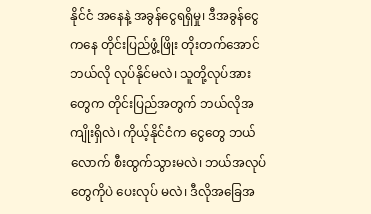နိုင်ငံ အနေနဲ့ အခွန်ငွေရရှိမှု၊ ဒီအခွန်ငွေကနေ တိုင်းပြည်ဖွံ့ဖြိုး တိုးတက်အောင် ဘယ်လို လုပ်နိုင်မလဲ၊ သူတို့လုပ်အားတွေက တိုင်းပြည်အတွက် ဘယ်လိုအကျိုးရှိလဲ၊ ကိုယ့်နိုင်ငံက ငွေတွေ ဘယ်လောက် စီးထွက်သွားမလဲ၊ ဘယ်အလုပ်တွေကိုပဲ ပေးလုပ် မလဲ၊ ဒီလိုအခြေအ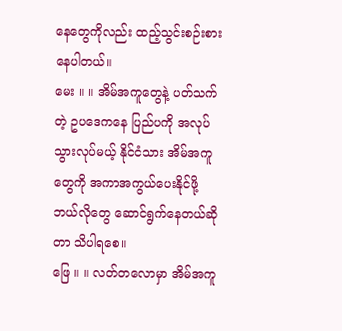နေတွေကိုလည်း ထည့်သွင်းစဉ်းစားနေပါတယ်။
မေး ။ ။ အိမ်အကူတွေနဲ့ ပတ်သက်တဲ့ ဥပဒေကနေ ပြည်ပကို အလုပ် သွားလုပ်မယ့် နိုင်ငံသား အိမ်အကူတွေကို အကာအကွယ်ပေးနိုင်ဖို့ ဘယ်လိုတွေ ဆောင်ရွက်နေတယ်ဆိုတာ သိပါရစေ။
ဖြေ ။ ။ လတ်တလောမှာ အိမ်အကူ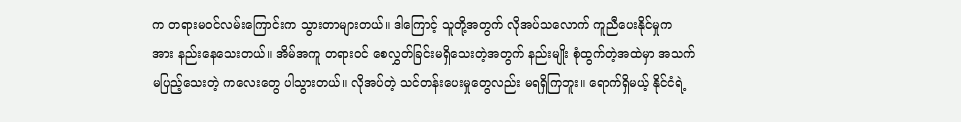က တရားမဝင်လမ်းကြောင်းက သွားတာများတယ်။ ဒါကြောင့် သူတို့အတွက် လိုအပ်သလောက် ကူညီပေးနိုင်မှုက အား နည်းနေသေးတယ်။ အိမ်အကူ တရားဝင် စေလွှတ်ခြင်းမရှိသေးတဲ့အတွက် နည်းမျိုး စုံထွက်တဲ့အထဲမှာ အသက်မပြည့်သေးတဲ့ ကလေးတွေ ပါသွားတယ်။ လိုအပ်တဲ့ သင်တန်းပေးမှုတွေလည်း မရရှိကြဘူး။ ရောက်ရှိမယ့် နိုင်ငံရဲ့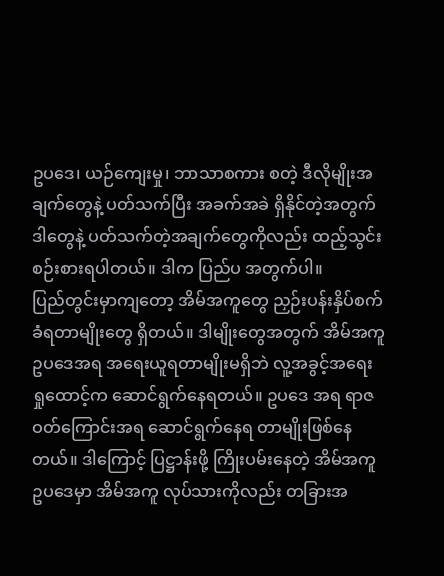ဥပဒေ၊ ယဉ်ကျေးမှု၊ ဘာသာစကား စတဲ့ ဒီလိုမျိုးအချက်တွေနဲ့ ပတ်သက်ပြီး အခက်အခဲ ရှိနိုင်တဲ့အတွက် ဒါတွေနဲ့ ပတ်သက်တဲ့အချက်တွေကိုလည်း ထည့်သွင်းစဉ်းစားရပါတယ်။ ဒါက ပြည်ပ အတွက်ပါ။
ပြည်တွင်းမှာကျတော့ အိမ်အကူတွေ ညှဉ်းပန်းနှိပ်စက်ခံရတာမျိုးတွေ ရှိတယ်။ ဒါမျိုးတွေအတွက် အိမ်အကူဥပဒေအရ အရေးယူရတာမျိုးမရှိဘဲ လူ့အခွင့်အရေး ရှုထောင့်က ဆောင်ရွက်နေရတယ်။ ဥပဒေ အရ ရာဇဝတ်ကြောင်းအရ ဆောင်ရွက်နေရ တာမျိုးဖြစ်နေတယ်။ ဒါကြောင့် ပြဋ္ဌာန်းဖို့ ကြိုးပမ်းနေတဲ့ အိမ်အကူဥပဒေမှာ အိမ်အကူ လုပ်သားကိုလည်း တခြားအ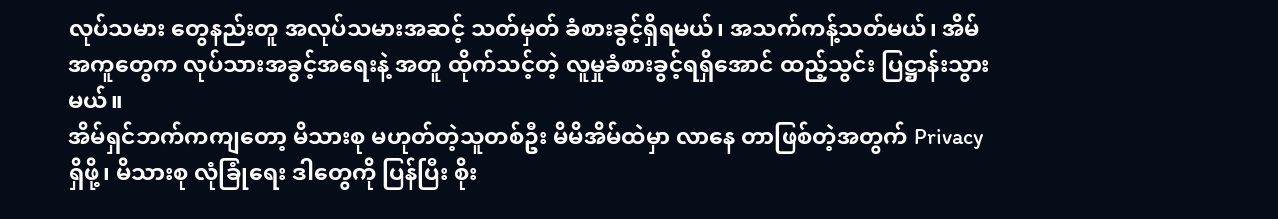လုပ်သမား တွေနည်းတူ အလုပ်သမားအဆင့် သတ်မှတ် ခံစားခွင့်ရှိရမယ်၊ အသက်ကန့်သတ်မယ်၊ အိမ်အကူတွေက လုပ်သားအခွင့်အရေးနဲ့ အတူ ထိုက်သင့်တဲ့ လူမှုခံစားခွင့်ရရှိအောင် ထည့်သွင်း ပြဋ္ဌာန်းသွားမယ်။
အိမ်ရှင်ဘက်ကကျတော့ မိသားစု မဟုတ်တဲ့သူတစ်ဦး မိမိအိမ်ထဲမှာ လာနေ တာဖြစ်တဲ့အတွက် Privacy ရှိဖို့၊ မိသားစု လုံခြုံရေး ဒါတွေကို ပြန်ပြီး စိုး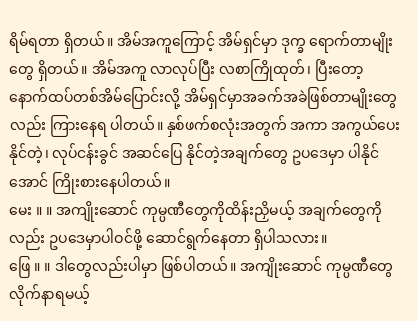ရိမ်ရတာ ရှိတယ်။ အိမ်အကူကြောင့် အိမ်ရှင်မှာ ဒုက္ခ ရောက်တာမျိုးတွေ ရှိတယ်။ အိမ်အကူ လာလုပ်ပြီး လစာကြိုထုတ်၊ ပြီးတော့ နောက်ထပ်တစ်အိမ်ပြောင်းလို့ အိမ်ရှင်မှာအခက်အခဲဖြစ်တာမျိုးတွေလည်း ကြားနေရ ပါတယ်။ နှစ်ဖက်စလုံးအတွက် အကာ အကွယ်ပေးနိုင်တဲ့၊ လုပ်ငန်းခွင် အဆင်ပြေ နိုင်တဲ့အချက်တွေ ဥပဒေမှာ ပါနိုင်အောင် ကြိုးစားနေပါတယ်။
မေး ။ ။ အကျိုးဆောင် ကုမ္ပဏီတွေကိုထိန်းညှိမယ့် အချက်တွေကို လည်း ဥပဒေမှာပါဝင်ဖို့ ဆောင်ရွက်နေတာ ရှိပါသလား။
ဖြေ ။ ။ ဒါတွေလည်းပါမှာ ဖြစ်ပါတယ်။ အကျိုးဆောင် ကုမ္ပဏီတွေ လိုက်နာရမယ့်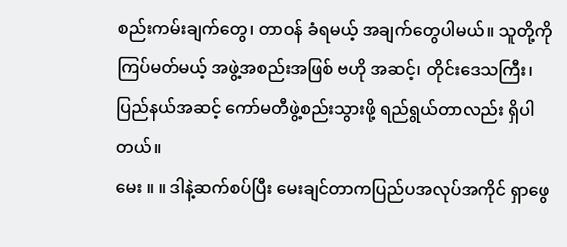စည်းကမ်းချက်တွေ၊ တာဝန် ခံရမယ့် အချက်တွေပါမယ်။ သူတို့ကို ကြပ်မတ်မယ့် အဖွဲ့အစည်းအဖြစ် ဗဟို အဆင့်၊ တိုင်းဒေသကြီး၊ ပြည်နယ်အဆင့် ကော်မတီဖွဲ့စည်းသွားဖို့ ရည်ရွယ်တာလည်း ရှိပါတယ်။
မေး ။ ။ ဒါနဲ့ဆက်စပ်ပြီး မေးချင်တာကပြည်ပအလုပ်အကိုင် ရှာဖွေ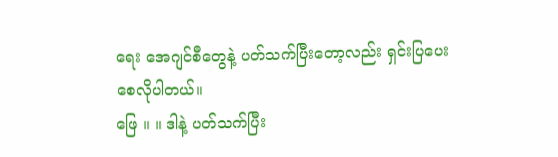ရေး အေဂျင်စီတွေနဲ့ ပတ်သက်ပြီးတော့လည်း ရှင်းပြပေးစေလိုပါတယ်။
ဖြေ ။ ။ ဒါနဲ့ ပတ်သက်ပြီး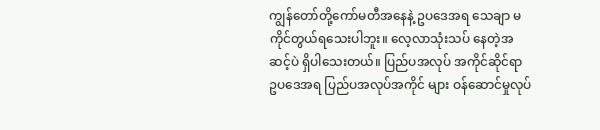ကျွန်တော်တို့ကော်မတီအနေနဲ့ ဥပဒေအရ သေချာ မကိုင်တွယ်ရသေးပါဘူး။ လေ့လာသုံးသပ် နေတဲ့အဆင့်ပဲ ရှိပါသေးတယ်။ ပြည်ပအလုပ် အကိုင်ဆိုင်ရာ ဥပဒေအရ ပြည်ပအလုပ်အကိုင် များ ဝန်ဆောင်မှုလုပ်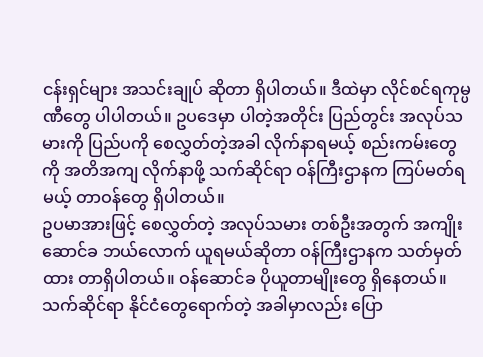ငန်းရှင်များ အသင်းချုပ် ဆိုတာ ရှိပါတယ်။ ဒီထဲမှာ လိုင်စင်ရကုမ္ပဏီတွေ ပါပါတယ်။ ဥပဒေမှာ ပါတဲ့အတိုင်း ပြည်တွင်း အလုပ်သမားကို ပြည်ပကို စေလွှတ်တဲ့အခါ လိုက်နာရမယ့် စည်းကမ်းတွေကို အတိအကျ လိုက်နာဖို့ သက်ဆိုင်ရာ ဝန်ကြီးဌာနက ကြပ်မတ်ရမယ့် တာဝန်တွေ ရှိပါတယ်။
ဥပမာအားဖြင့် စေလွှတ်တဲ့ အလုပ်သမား တစ်ဦးအတွက် အကျိုးဆောင်ခ ဘယ်လောက် ယူရမယ်ဆိုတာ ဝန်ကြီးဌာနက သတ်မှတ်ထား တာရှိပါတယ်။ ဝန်ဆောင်ခ ပိုယူတာမျိုးတွေ ရှိနေတယ်။ သက်ဆိုင်ရာ နိုင်ငံတွေရောက်တဲ့ အခါမှာလည်း ပြော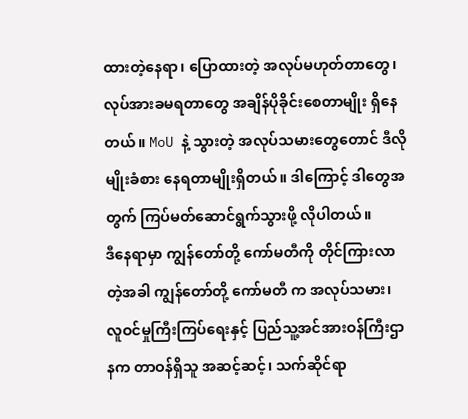ထားတဲ့နေရာ၊ ပြောထားတဲ့ အလုပ်မဟုတ်တာတွေ၊ လုပ်အားခမရတာတွေ အချိန်ပိုခိုင်းစေတာမျိုး ရှိနေတယ်။ MoU နဲ့ သွားတဲ့ အလုပ်သမားတွေတောင် ဒီလိုမျိုးခံစား နေရတာမျိုးရှိတယ်။ ဒါကြောင့် ဒါတွေအတွက် ကြပ်မတ်ဆောင်ရွက်သွားဖို့ လိုပါတယ်။
ဒီနေရာမှာ ကျွန်တော်တို့ ကော်မတီကို တိုင်ကြားလာတဲ့အခါ ကျွန်တော်တို့ ကော်မတီ က အလုပ်သမား၊ လူဝင်မှုကြီးကြပ်ရေးနှင့် ပြည်သူ့အင်အားဝန်ကြီးဌာနက တာဝန်ရှိသူ အဆင့်ဆင့်၊ သက်ဆိုင်ရာ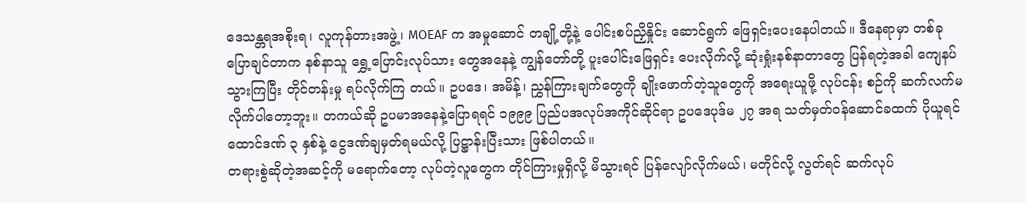ဒေသန္တရအစိုးရ၊ လူကုန်တားအဖွဲ့၊ MOEAF က အမှုဆောင် တချို့တို့နဲ့ ပေါင်းစပ်ညှိနှိုင်း ဆောင်ရွက် ဖြေရှင်းပေးနေပါတယ်။ ဒီနေရာမှာ တစ်ခု ပြောချင်တာက နစ်နာသူ ရွှေ့ပြောင်းလုပ်သား တွေအနေနဲ့ ကျွန်တော်တို့ ပူးပေါင်းဖြေရှင်း ပေးလိုက်လို့ ဆုံးရှုံးနစ်နာတာတွေ ပြန်ရတဲ့အခါ ကျေနပ်သွားကြပြီး တိုင်တန်းမှု ရပ်လိုက်ကြ တယ်။ ဥပဒေ၊ အမိန့်၊ ညွှန်ကြားချက်တွေကို ချိုးဖောက်တဲ့သူတွေကို အရေးယူဖို့ လုပ်ငန်း စဉ်ကို ဆက်လက်မလိုက်ပါတော့ဘူး။ တကယ်ဆို ဥပမာအနေနဲ့ပြောရရင် ၁၉၉၉ ပြည်ပအလုပ်အကိုင်ဆိုင်ရာ ဥပဒေပုဒ်မ ၂၇ အရ သတ်မှတ်ဝန်ဆောင်ခထက် ပိုယူရင် ထောင်ဒဏ် ၃ နှစ်နဲ့ ငွေဒဏ်ချမှတ်ရမယ်လို့ ပြဋ္ဌာန်းပြီးသား ဖြစ်ပါတယ်။
တရားစွဲဆိုတဲ့အဆင့်ကို မရောက်တော့ လုပ်တဲ့လူတွေက တိုင်ကြားမှုရှိလို့ မိသွားရင် ပြန်လျော်လိုက်မယ်၊ မတိုင်လို့ လွတ်ရင် ဆက်လုပ်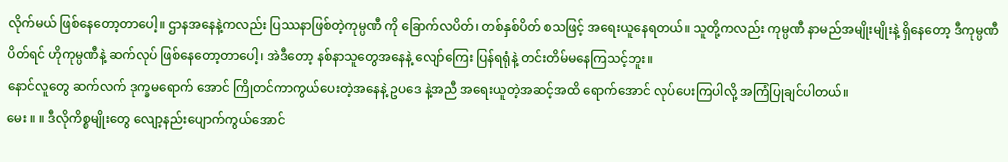လိုက်မယ် ဖြစ်နေတော့တာပေါ့။ ဌာနအနေနဲ့ကလည်း ပြဿနာဖြစ်တဲ့ကုမ္ပဏီ ကို ခြောက်လပိတ်၊ တစ်နှစ်ပိတ် စသဖြင့် အရေးယူနေရတယ်။ သူတို့ကလည်း ကုမ္ပဏီ နာမည်အမျိုးမျိုးနဲ့ ရှိနေတော့ ဒီကုမ္ပဏီပိတ်ရင် ဟိုကုမ္ပဏီနဲ့ ဆက်လုပ် ဖြစ်နေတော့တာပေါ့၊ အဲဒီတော့ နစ်နာသူတွေအနေနဲ့ လျော်ကြေး ပြန်ရရုံနဲ့ တင်းတိမ်မနေကြသင့်ဘူး။
နောင်လူတွေ ဆက်လက် ဒုက္ခမရောက် အောင် ကြိုတင်ကာကွယ်ပေးတဲ့အနေနဲ့ ဥပဒေ နဲ့အညီ အရေးယူတဲ့အဆင့်အထိ ရောက်အောင် လုပ်ပေးကြပါလို့ အကြံပြုချင်ပါတယ်။
မေး ။ ။ ဒီလိုကိစ္စမျိုးတွေ လျော့နည်းပျောက်ကွယ်အောင်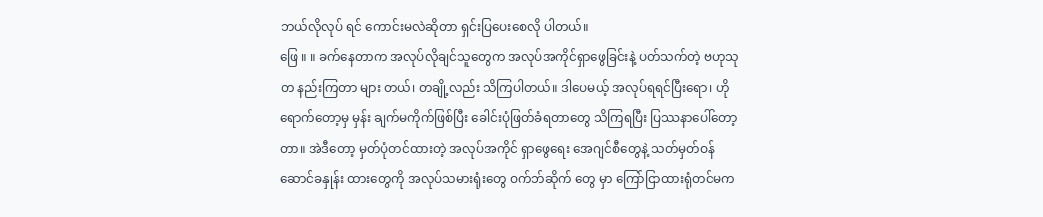ဘယ်လိုလုပ် ရင် ကောင်းမလဲဆိုတာ ရှင်းပြပေးစေလို ပါတယ်။
ဖြေ ။ ။ ခက်နေတာက အလုပ်လိုချင်သူတွေက အလုပ်အကိုင်ရှာဖွေခြင်းနဲ့ ပတ်သက်တဲ့ ဗဟုသုတ နည်းကြတာ များ တယ်၊ တချို့လည်း သိကြပါတယ်။ ဒါပေမယ့် အလုပ်ရရင်ပြီးရော၊ ဟိုရောက်တော့မှ မှန်း ချက်မကိုက်ဖြစ်ပြီး ခေါင်းပုံဖြတ်ခံရတာတွေ သိကြရပြီး ပြဿနာပေါ်တော့တာ။ အဲဒီတော့ မှတ်ပုံတင်ထားတဲ့ အလုပ်အကိုင် ရှာဖွေရေး အေဂျင်စီတွေနဲ့ သတ်မှတ်ဝန်ဆောင်ခနှုန်း ထားတွေကို အလုပ်သမားရုံးတွေ ဝက်ဘ်ဆိုက် တွေ မှာ ကြော်ငြာထားရုံတင်မက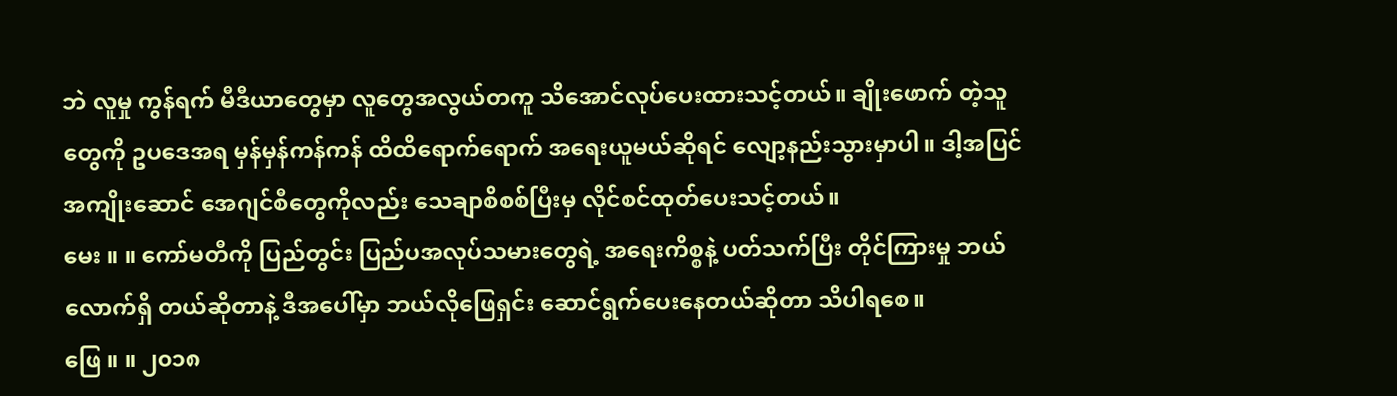ဘဲ လူမှု ကွန်ရက် မီဒီယာတွေမှာ လူတွေအလွယ်တကူ သိအောင်လုပ်ပေးထားသင့်တယ်။ ချိုးဖောက် တဲ့သူတွေကို ဥပဒေအရ မှန်မှန်ကန်ကန် ထိထိရောက်ရောက် အရေးယူမယ်ဆိုရင် လျော့နည်းသွားမှာပါ။ ဒါ့အပြင် အကျိုးဆောင် အေဂျင်စီတွေကိုလည်း သေချာစိစစ်ပြီးမှ လိုင်စင်ထုတ်ပေးသင့်တယ်။
မေး ။ ။ ကော်မတီကို ပြည်တွင်း ပြည်ပအလုပ်သမားတွေရဲ့ အရေးကိစ္စနဲ့ ပတ်သက်ပြီး တိုင်ကြားမှု ဘယ်လောက်ရှိ တယ်ဆိုတာနဲ့ ဒီအပေါ်မှာ ဘယ်လိုဖြေရှင်း ဆောင်ရွက်ပေးနေတယ်ဆိုတာ သိပါရစေ။
ဖြေ ။ ။ ၂၀၁၈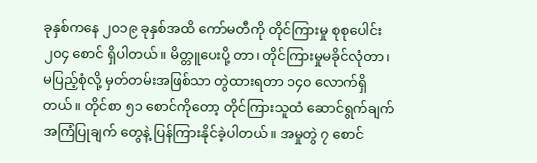ခုနှစ်ကနေ ၂၀၁၉ ခုနှစ်အထိ ကော်မတီကို တိုင်ကြားမှု စုစုပေါင်း ၂၀၄ စောင် ရှိပါတယ်။ မိတ္တူပေးပို့ တာ၊ တိုင်ကြားမှုမခိုင်လုံတာ၊ မပြည့်စုံလို့ မှတ်တမ်းအဖြစ်သာ တွဲထားရတာ ၁၄၀ လောက်ရှိတယ်။ တိုင်စာ ၅၁ စောင်ကိုတော့ တိုင်ကြားသူထံ ဆောင်ရွက်ချက် အကြံပြုချက် တွေနဲ့ ပြန်ကြားနိုင်ခဲ့ပါတယ်။ အမှုတွဲ ၇ စောင်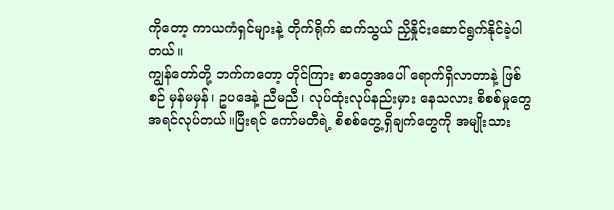ကိုတော့ ကာယကံရှင်များနဲ့ တိုက်ရိုက် ဆက်သွယ် ညှိနှိုင်းဆောင်ရွက်နိုင်ခဲ့ပါတယ်။
ကျွန်တော်တို့ ဘက်ကတော့ တိုင်ကြား စာတွေအပေါ် ရောက်ရှိလာတာနဲ့ ဖြစ်စဉ် မှန်မမှန်၊ ဥပဒေနဲ့ ညီမညီ၊ လုပ်ထုံးလုပ်နည်းမှား နေသလား စိစစ်မှုတွေ အရင်လုပ်တယ်။ပြီးရင် ကော်မတီရဲ့ စိစစ်တွေ့ရှိချက်တွေကို အမျိုးသား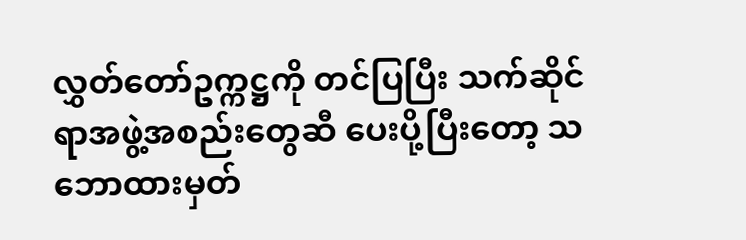လွှတ်တော်ဥက္ကဋ္ဌကို တင်ပြပြီး သက်ဆိုင်ရာအဖွဲ့အစည်းတွေဆီ ပေးပို့ပြီးတော့ သဘောထားမှတ်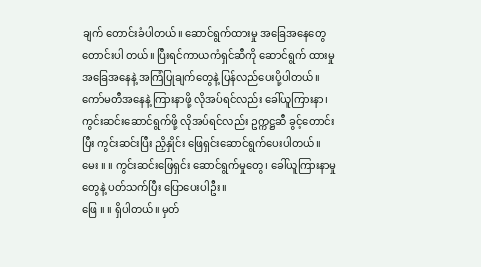ချက် တောင်းခံပါတယ်။ ဆောင်ရွက်ထားမှု အခြေအနေတွေ တောင်းပါ တယ်။ ပြီးရင်ကာယကံရှင်ဆီကို ဆောင်ရွက် ထားမှုအခြေအနေနဲ့ အကြံပြုချက်တွေနဲ့ ပြန်လည်ပေးပို့ပါတယ်။ ကော်မတီအနေနဲ့ ကြားနာဖို့ လိုအပ်ရင်လည်း ခေါ်ယူကြားနာ၊ ကွင်းဆင်းဆောင်ရွက်ဖို့ လိုအပ်ရင်လည်း ဥက္ကဋ္ဌဆီ ခွင့်တောင်းပြီး ကွင်းဆင်းပြီး ညှိနှိုင်း ဖြေရှင်းဆောင်ရွက်ပေးပါတယ်။
မေး ။ ။ ကွင်းဆင်းဖြေရှင်း ဆောင်ရွက်မှုတွေ၊ ခေါ်ယူကြားနာမှုတွေနဲ့ ပတ်သက်ပြီး ပြောပေးပါဦး။
ဖြေ ။ ။ ရှိပါတယ်။ မှတ်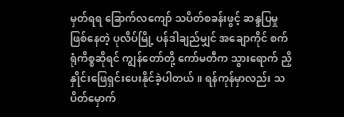မှတ်ရရ ခြောက်လကျော် သပိတ်စခန်းဖွင့် ဆန္ဒပြမှု ဖြစ်နေတဲ့ ပုလိပ်မြို့ ပန်ဒါချည်မျှင် အချောကိုင် စက်ရုံကိစ္စဆိုရင် ကျွန်တော်တို့ ကော်မတီက သွားရောက် ညှိနှိုင်းဖြေရှင်းပေးနိုင်ခဲ့ပါတယ်။ ရန်ကုန်မှာလည်း သပိတ်မှောက်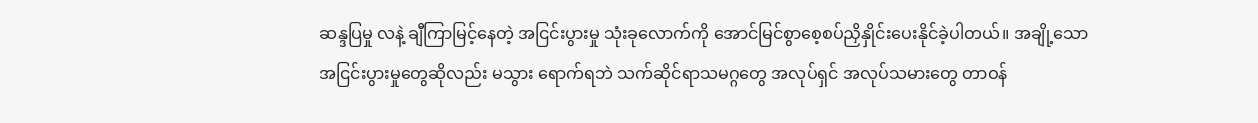ဆန္ဒပြမှု လနဲ့ ချီကြာမြင့်နေတဲ့ အငြင်းပွားမှု သုံးခုလောက်ကို အောင်မြင်စွာစေ့စပ်ညှိနှိုင်းပေးနိုင်ခဲ့ပါတယ်။ အချို့သော အငြင်းပွားမှုတွေဆိုလည်း မသွား ရောက်ရဘဲ သက်ဆိုင်ရာသမဂ္ဂတွေ အလုပ်ရှင် အလုပ်သမားတွေ တာဝန်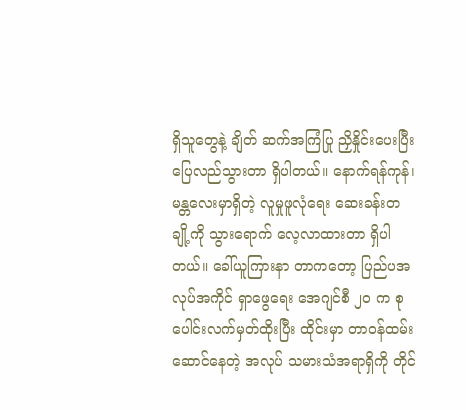ရှိသူတွေနဲ့ ချိတ် ဆက်အကြံပြု ညှိနှိုင်းပေးပြီး ပြေလည်သွားတာ ရှိပါတယ်။ နောက်ရန်ကုန်၊ မန္တလေးမှာရှိတဲ့ လူမှုဖူလုံရေး ဆေးခန်းတချို့ကို သွားရောက် လေ့လာထားတာ ရှိပါတယ်။ ခေါ်ယူကြားနာ တာကတော့ ပြည်ပအလုပ်အကိုင် ရှာဖွေရေး အေဂျင်စီ ၂၀ က စုပေါင်းလက်မှတ်ထိုးပြီး ထိုင်းမှာ တာဝန်ထမ်းဆောင်နေတဲ့ အလုပ် သမားသံအရာရှိကို တိုင်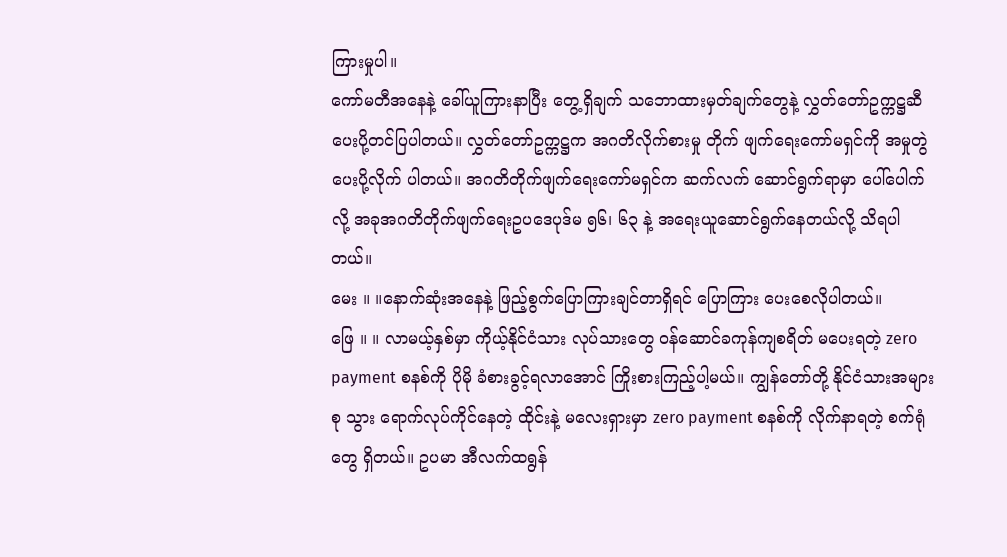ကြားမှုပါ။
ကော်မတီအနေနဲ့ ခေါ်ယူကြားနာပြီး တွေ့ရှိချက် သဘောထားမှတ်ချက်တွေနဲ့ လွှတ်တော်ဥက္ကဋ္ဌဆီ ပေးပို့တင်ပြပါတယ်။ လွှတ်တော်ဥက္ကဋ္ဌက အဂတိလိုက်စားမှု တိုက် ဖျက်ရေးကော်မရှင်ကို အမှုတွဲပေးပို့လိုက် ပါတယ်။ အဂတိတိုက်ဖျက်ရေးကော်မရှင်က ဆက်လက် ဆောင်ရွက်ရာမှာ ပေါ်ပေါက်လို့ အခုအဂတိတိုက်ဖျက်ရေးဥပဒေပုဒ်မ ၅၆၊ ၆၃ နဲ့ အရေးယူဆောင်ရွက်နေတယ်လို့ သိရပါတယ်။
မေး ။ ။နောက်ဆုံးအနေနဲ့ ဖြည့်စွက်ပြောကြားချင်တာရှိရင် ပြောကြား ပေးစေလိုပါတယ်။
ဖြေ ။ ။ လာမယ့်နှစ်မှာ ကိုယ့်နိုင်ငံသား လုပ်သားတွေ ဝန်ဆောင်ခကုန်ကျစရိတ် မပေးရတဲ့ zero payment စနစ်ကို ပိုမို ခံစားခွင့်ရလာအောင် ကြိုးစားကြည့်ပါ့မယ်။ ကျွန်တော်တို့ နိုင်ငံသားအများစု သွား ရောက်လုပ်ကိုင်နေတဲ့ ထိုင်းနဲ့ မလေးရှားမှာ zero payment စနစ်ကို လိုက်နာရတဲ့ စက်ရုံတွေ ရှိတယ်။ ဥပမာ အီလက်ထရွန်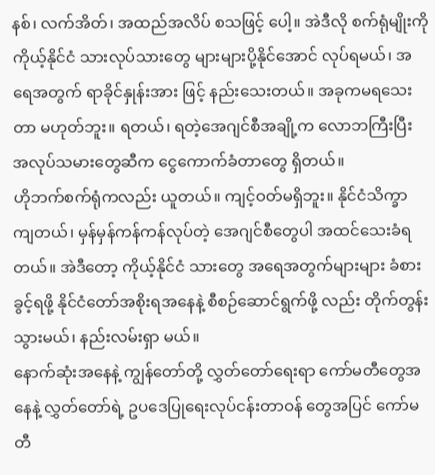နစ်၊ လက်အိတ်၊ အထည်အလိပ် စသဖြင့် ပေါ့။ အဲဒီလို စက်ရုံမျိုးကို ကိုယ့်နိုင်ငံ သားလုပ်သားတွေ များများပို့နိုင်အောင် လုပ်ရမယ်၊ အရေအတွက် ရာခိုင်နှုန်းအား ဖြင့် နည်းသေးတယ်။ အခုကမရသေးတာ မဟုတ်ဘူး။ ရတယ်၊ ရတဲ့အေဂျင်စီအချို့က လောဘကြီးပြီး အလုပ်သမားတွေဆီက ငွေကောက်ခံတာတွေ ရှိတယ်။
ဟိုဘက်စက်ရုံကလည်း ယူတယ်။ ကျင့်ဝတ်မရှိဘူး။ နိုင်ငံသိက္ခာ ကျတယ်၊ မှန်မှန်ကန်ကန်လုပ်တဲ့ အေဂျင်စီတွေပါ အထင်သေးခံရတယ်။ အဲဒီတော့ ကိုယ့်နိုင်ငံ သားတွေ အရေအတွက်များများ ခံစားခွင့်ရဖို့ နိုင်ငံတော်အစိုးရအနေနဲ့ စီစဉ်ဆောင်ရွက်ဖို့ လည်း တိုက်တွန်းသွားမယ်၊ နည်းလမ်းရှာ မယ်။
နောက်ဆုံးအနေနဲ့ ကျွန်တော်တို့ လွှတ်တော်ရေးရာ ကော်မတီတွေအနေနဲ့ လွှတ်တော်ရဲ့ ဥပဒေပြုရေးလုပ်ငန်းတာဝန် တွေအပြင် ကော်မတီ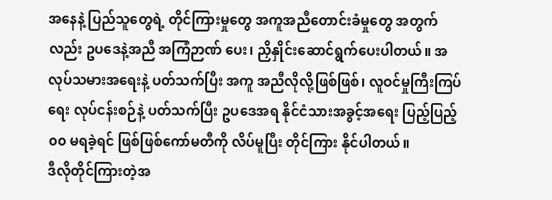အနေနဲ့ ပြည်သူတွေရဲ့ တိုင်ကြားမှုတွေ အကူအညီတောင်းခံမှုတွေ အတွက်လည်း ဥပဒေနဲ့အညီ အကြံဉာဏ် ပေး၊ ညှိနှိုင်းဆောင်ရွက်ပေးပါတယ်။ အလုပ်သမားအရေးနဲ့ ပတ်သက်ပြီး အကူ အညီလိုလို့ဖြစ်ဖြစ်၊ လူဝင်မှုကြီးကြပ်ရေး လုပ်ငန်းစဉ်နဲ့ ပတ်သက်ပြီး ဥပဒေအရ နိုင်ငံသားအခွင့်အရေး ပြည့်ပြည့်၀၀ မရခဲ့ရင် ဖြစ်ဖြစ်ကော်မတီကို လိပ်မူပြီး တိုင်ကြား နိုင်ပါတယ်။
ဒီလိုတိုင်ကြားတဲ့အ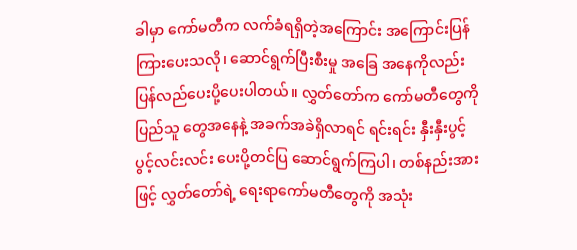ခါမှာ ကော်မတီက လက်ခံရရှိတဲ့အကြောင်း အကြောင်းပြန် ကြားပေးသလို၊ ဆောင်ရွက်ပြီးစီးမှု အခြေ အနေကိုလည်း ပြန်လည်ပေးပို့ပေးပါတယ်။ လွှတ်တော်က ကော်မတီတွေကို ပြည်သူ တွေအနေနဲ့ အခက်အခဲရှိလာရင် ရင်းရင်း နှီးနှီးပွင့်ပွင့်လင်းလင်း ပေးပို့တင်ပြ ဆောင်ရွက်ကြပါ၊ တစ်နည်းအားဖြင့် လွှတ်တော်ရဲ့ ရေးရာကော်မတီတွေကို အသုံး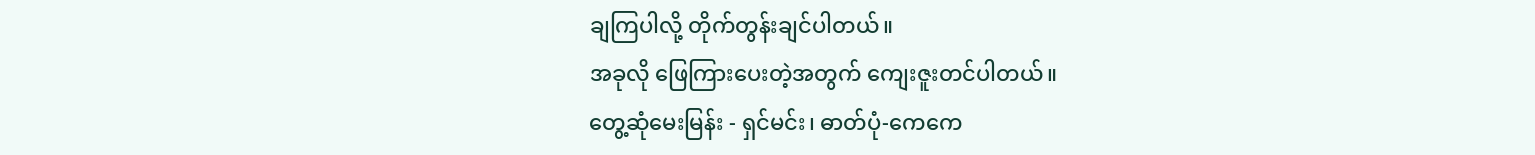ချကြပါလို့ တိုက်တွန်းချင်ပါတယ်။
အခုလို ဖြေကြားပေးတဲ့အတွက် ကျေးဇူးတင်ပါတယ်။
တွေ့ဆုံမေးမြန်း - ရှင်မင်း၊ ဓာတ်ပုံ-ကေကေ